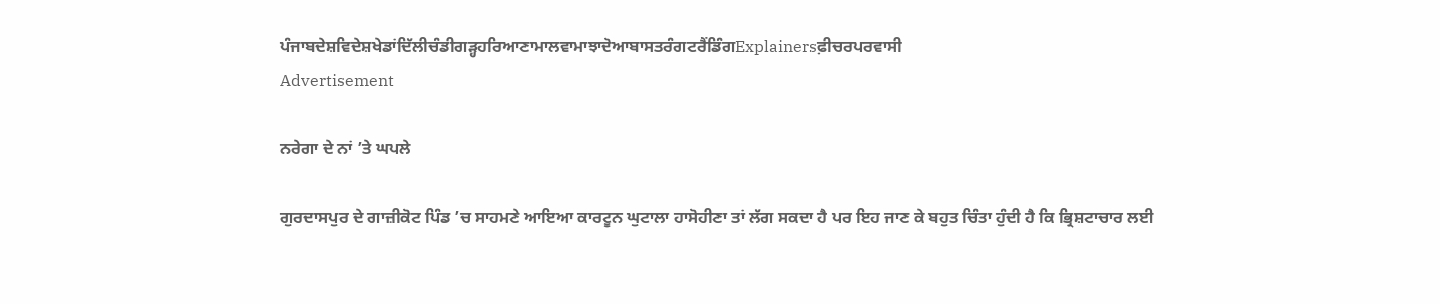ਪੰਜਾਬਦੇਸ਼ਵਿਦੇਸ਼ਖੇਡਾਂਦਿੱਲੀਚੰਡੀਗੜ੍ਹਹਰਿਆਣਾਮਾਲਵਾਮਾਝਾਦੋਆਬਾਸਤਰੰਗਟਰੈਂਡਿੰਗExplainersਫ਼ੀਚਰਪਰਵਾਸੀ
Advertisement

ਨਰੇਗਾ ਦੇ ਨਾਂ ’ਤੇ ਘਪਲੇ

ਗੁਰਦਾਸਪੁਰ ਦੇ ਗਾਜ਼ੀਕੋਟ ਪਿੰਡ ’ਚ ਸਾਹਮਣੇ ਆਇਆ ਕਾਰਟੂਨ ਘੁਟਾਲਾ ਹਾਸੋਹੀਣਾ ਤਾਂ ਲੱਗ ਸਕਦਾ ਹੈ ਪਰ ਇਹ ਜਾਣ ਕੇ ਬਹੁਤ ਚਿੰਤਾ ਹੁੰਦੀ ਹੈ ਕਿ ਭ੍ਰਿਸ਼ਟਾਚਾਰ ਲਈ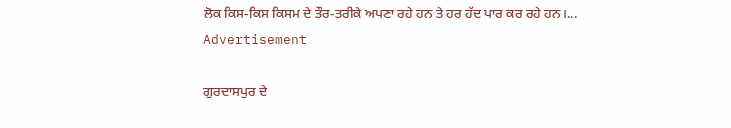ਲੋਕ ਕਿਸ-ਕਿਸ ਕਿਸਮ ਦੇ ਤੌਰ-ਤਰੀਕੇ ਅਪਣਾ ਰਹੇ ਹਨ ਤੇ ਹਰ ਹੱਦ ਪਾਰ ਕਰ ਰਹੇ ਹਨ।...
Advertisement

ਗੁਰਦਾਸਪੁਰ ਦੇ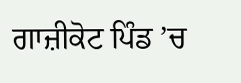ਗਾਜ਼ੀਕੋਟ ਪਿੰਡ ’ਚ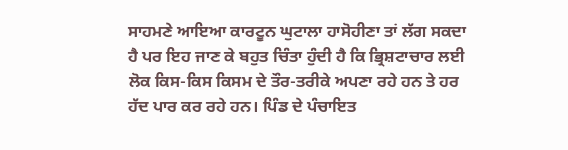ਸਾਹਮਣੇ ਆਇਆ ਕਾਰਟੂਨ ਘੁਟਾਲਾ ਹਾਸੋਹੀਣਾ ਤਾਂ ਲੱਗ ਸਕਦਾ ਹੈ ਪਰ ਇਹ ਜਾਣ ਕੇ ਬਹੁਤ ਚਿੰਤਾ ਹੁੰਦੀ ਹੈ ਕਿ ਭ੍ਰਿਸ਼ਟਾਚਾਰ ਲਈ ਲੋਕ ਕਿਸ-ਕਿਸ ਕਿਸਮ ਦੇ ਤੌਰ-ਤਰੀਕੇ ਅਪਣਾ ਰਹੇ ਹਨ ਤੇ ਹਰ ਹੱਦ ਪਾਰ ਕਰ ਰਹੇ ਹਨ। ਪਿੰਡ ਦੇ ਪੰਚਾਇਤ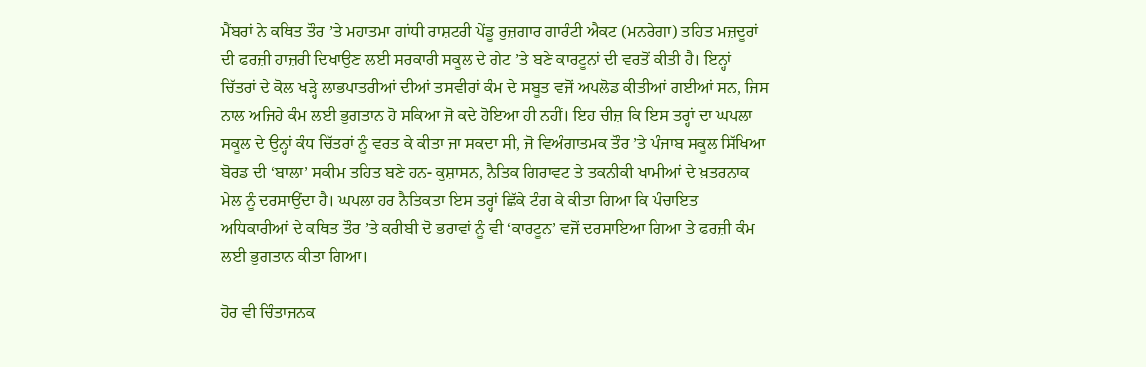ਮੈਂਬਰਾਂ ਨੇ ਕਥਿਤ ਤੌਰ ’ਤੇ ਮਹਾਤਮਾ ਗਾਂਧੀ ਰਾਸ਼ਟਰੀ ਪੇਂਡੂ ਰੁਜ਼ਗਾਰ ਗਾਰੰਟੀ ਐਕਟ (ਮਨਰੇਗਾ) ਤਹਿਤ ਮਜ਼ਦੂਰਾਂ ਦੀ ਫਰਜ਼ੀ ਹਾਜ਼ਰੀ ਦਿਖਾਉਣ ਲਈ ਸਰਕਾਰੀ ਸਕੂਲ ਦੇ ਗੇਟ ’ਤੇ ਬਣੇ ਕਾਰਟੂਨਾਂ ਦੀ ਵਰਤੋਂ ਕੀਤੀ ਹੈ। ਇਨ੍ਹਾਂ ਚਿੱਤਰਾਂ ਦੇ ਕੋਲ ਖੜ੍ਹੇ ਲਾਭਪਾਤਰੀਆਂ ਦੀਆਂ ਤਸਵੀਰਾਂ ਕੰਮ ਦੇ ਸਬੂਤ ਵਜੋਂ ਅਪਲੋਡ ਕੀਤੀਆਂ ਗਈਆਂ ਸਨ, ਜਿਸ ਨਾਲ ਅਜਿਹੇ ਕੰਮ ਲਈ ਭੁਗਤਾਨ ਹੋ ਸਕਿਆ ਜੋ ਕਦੇ ਹੋਇਆ ਹੀ ਨਹੀਂ। ਇਹ ਚੀਜ਼ ਕਿ ਇਸ ਤਰ੍ਹਾਂ ਦਾ ਘਪਲਾ ਸਕੂਲ ਦੇ ਉਨ੍ਹਾਂ ਕੰਧ ਚਿੱਤਰਾਂ ਨੂੰ ਵਰਤ ਕੇ ਕੀਤਾ ਜਾ ਸਕਦਾ ਸੀ, ਜੋ ਵਿਅੰਗਾਤਮਕ ਤੌਰ ’ਤੇ ਪੰਜਾਬ ਸਕੂਲ ਸਿੱਖਿਆ ਬੋਰਡ ਦੀ ‘ਬਾਲਾ’ ਸਕੀਮ ਤਹਿਤ ਬਣੇ ਹਨ- ਕੁਸ਼ਾਸਨ, ਨੈਤਿਕ ਗਿਰਾਵਟ ਤੇ ਤਕਨੀਕੀ ਖਾਮੀਆਂ ਦੇ ਖ਼ਤਰਨਾਕ ਮੇਲ ਨੂੰ ਦਰਸਾਉਂਦਾ ਹੈ। ਘਪਲਾ ਹਰ ਨੈਤਿਕਤਾ ਇਸ ਤਰ੍ਹਾਂ ਛਿੱਕੇ ਟੰਗ ਕੇ ਕੀਤਾ ਗਿਆ ਕਿ ਪੰਚਾਇਤ ਅਧਿਕਾਰੀਆਂ ਦੇ ਕਥਿਤ ਤੌਰ ’ਤੇ ਕਰੀਬੀ ਦੋ ਭਰਾਵਾਂ ਨੂੰ ਵੀ ‘ਕਾਰਟੂਨ’ ਵਜੋਂ ਦਰਸਾਇਆ ਗਿਆ ਤੇ ਫਰਜ਼ੀ ਕੰਮ ਲਈ ਭੁਗਤਾਨ ਕੀਤਾ ਗਿਆ।

ਹੋਰ ਵੀ ਚਿੰਤਾਜਨਕ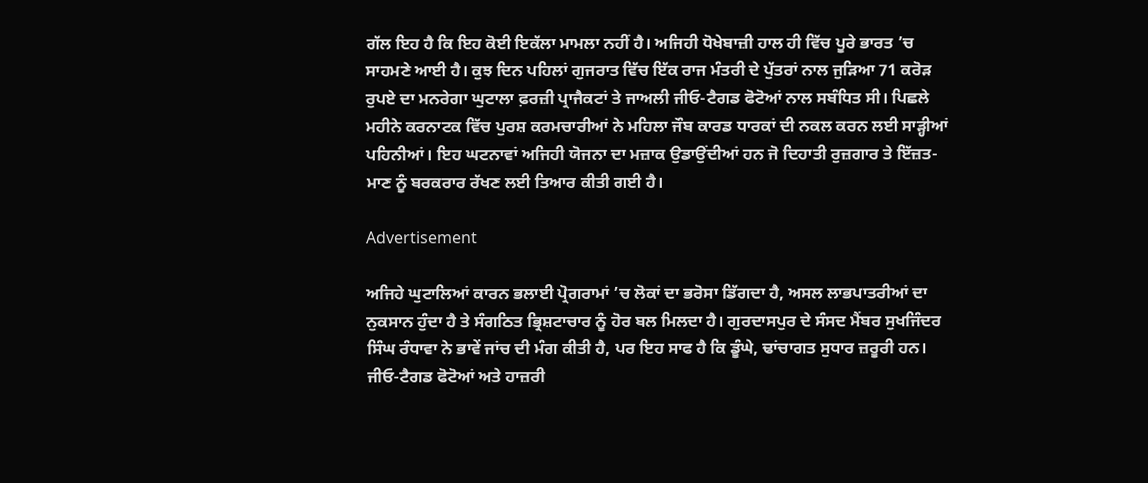ਗੱਲ ਇਹ ਹੈ ਕਿ ਇਹ ਕੋਈ ਇਕੱਲਾ ਮਾਮਲਾ ਨਹੀਂ ਹੈ। ਅਜਿਹੀ ਧੋਖੇਬਾਜ਼ੀ ਹਾਲ ਹੀ ਵਿੱਚ ਪੂਰੇ ਭਾਰਤ ’ਚ ਸਾਹਮਣੇ ਆਈ ਹੈ। ਕੁਝ ਦਿਨ ਪਹਿਲਾਂ ਗੁਜਰਾਤ ਵਿੱਚ ਇੱਕ ਰਾਜ ਮੰਤਰੀ ਦੇ ਪੁੱਤਰਾਂ ਨਾਲ ਜੁੜਿਆ 71 ਕਰੋੜ ਰੁਪਏ ਦਾ ਮਨਰੇਗਾ ਘੁਟਾਲਾ ਫ਼ਰਜ਼ੀ ਪ੍ਰਾਜੈਕਟਾਂ ਤੇ ਜਾਅਲੀ ਜੀਓ-ਟੈਗਡ ਫੋਟੋਆਂ ਨਾਲ ਸਬੰਧਿਤ ਸੀ। ਪਿਛਲੇ ਮਹੀਨੇ ਕਰਨਾਟਕ ਵਿੱਚ ਪੁਰਸ਼ ਕਰਮਚਾਰੀਆਂ ਨੇ ਮਹਿਲਾ ਜੌਬ ਕਾਰਡ ਧਾਰਕਾਂ ਦੀ ਨਕਲ ਕਰਨ ਲਈ ਸਾੜ੍ਹੀਆਂ ਪਹਿਨੀਆਂ। ਇਹ ਘਟਨਾਵਾਂ ਅਜਿਹੀ ਯੋਜਨਾ ਦਾ ਮਜ਼ਾਕ ਉਡਾਉਂਦੀਆਂ ਹਨ ਜੋ ਦਿਹਾਤੀ ਰੁਜ਼ਗਾਰ ਤੇ ਇੱਜ਼ਤ-ਮਾਣ ਨੂੰ ਬਰਕਰਾਰ ਰੱਖਣ ਲਈ ਤਿਆਰ ਕੀਤੀ ਗਈ ਹੈ।

Advertisement

ਅਜਿਹੇ ਘੁਟਾਲਿਆਂ ਕਾਰਨ ਭਲਾਈ ਪ੍ਰੋਗਰਾਮਾਂ ’ਚ ਲੋਕਾਂ ਦਾ ਭਰੋਸਾ ਡਿੱਗਦਾ ਹੈ, ਅਸਲ ਲਾਭਪਾਤਰੀਆਂ ਦਾ ਨੁਕਸਾਨ ਹੁੰਦਾ ਹੈ ਤੇ ਸੰਗਠਿਤ ਭ੍ਰਿਸ਼ਟਾਚਾਰ ਨੂੰ ਹੋਰ ਬਲ ਮਿਲਦਾ ਹੈ। ਗੁਰਦਾਸਪੁਰ ਦੇ ਸੰਸਦ ਮੈਂਬਰ ਸੁਖਜਿੰਦਰ ਸਿੰਘ ਰੰਧਾਵਾ ਨੇ ਭਾਵੇਂ ਜਾਂਚ ਦੀ ਮੰਗ ਕੀਤੀ ਹੈ, ਪਰ ਇਹ ਸਾਫ ਹੈ ਕਿ ਡੂੰਘੇ, ਢਾਂਚਾਗਤ ਸੁਧਾਰ ਜ਼ਰੂਰੀ ਹਨ। ਜੀਓ-ਟੈਗਡ ਫੋਟੋਆਂ ਅਤੇ ਹਾਜ਼ਰੀ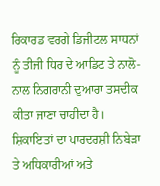ਰਿਕਾਰਡ ਵਰਗੇ ਡਿਜੀਟਲ ਸਾਧਨਾਂ ਨੂੰ ਤੀਜੀ ਧਿਰ ਦੇ ਆਡਿਟ ਤੇ ਨਾਲੋ-ਨਾਲ ਨਿਗਰਾਨੀ ਦੁਆਰਾ ਤਸਦੀਕ ਕੀਤਾ ਜਾਣਾ ਚਾਹੀਦਾ ਹੈ। ਸ਼ਿਕਾਇਤਾਂ ਦਾ ਪਾਰਦਰਸ਼ੀ ਨਿਬੇੜਾ ਤੇ ਅਧਿਕਾਰੀਆਂ ਅਤੇ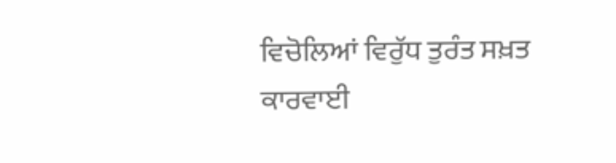ਵਿਚੋਲਿਆਂ ਵਿਰੁੱਧ ਤੁਰੰਤ ਸਖ਼ਤ ਕਾਰਵਾਈ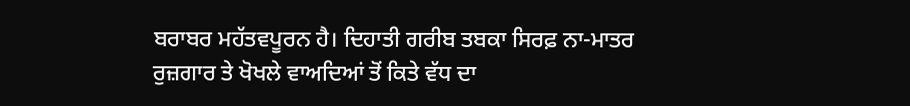ਬਰਾਬਰ ਮਹੱਤਵਪੂਰਨ ਹੈ। ਦਿਹਾਤੀ ਗਰੀਬ ਤਬਕਾ ਸਿਰਫ਼ ਨਾ-ਮਾਤਰ ਰੁਜ਼ਗਾਰ ਤੇ ਖੋਖਲੇ ਵਾਅਦਿਆਂ ਤੋਂ ਕਿਤੇ ਵੱਧ ਦਾ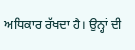ਅਧਿਕਾਰ ਰੱਖਦਾ ਹੈ। ਉਨ੍ਹਾਂ ਦੀ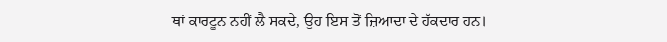ਥਾਂ ਕਾਰਟੂਨ ਨਹੀਂ ਲੈ ਸਕਦੇ, ਉਹ ਇਸ ਤੋਂ ਜ਼ਿਆਦਾ ਦੇ ਹੱਕਦਾਰ ਹਨ।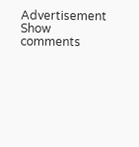Advertisement
Show comments